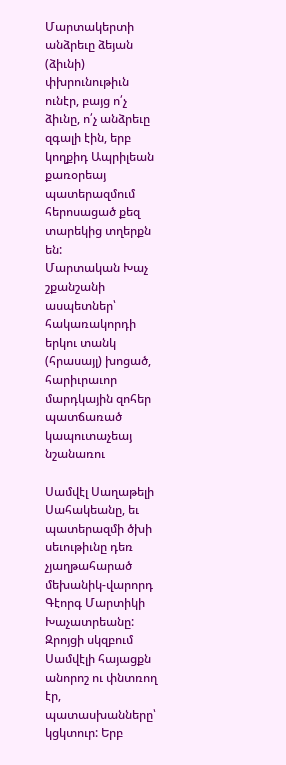Մարտակերտի անձրեւը ձեյան (ձիւնի) փխրունութիւն ունէր, բայց ո՛չ ձիւնը, ո՛չ անձրեւը զգալի էին, երբ կողքիդ Ապրիլեան քառօրեայ պատերազմում հերոսացած քեզ տարեկից տղերքն են:
Մարտական Խաչ շքանշանի ասպետներ՝ հակառակորդի երկու տանկ (հրասայլ) խոցած, հարիւրաւոր մարդկային զոհեր պատճառած կապուտաչեայ նշանառու

Սամվէլ Սաղաթելի Սահակեանը, եւ պատերազմի ծխի սեւութիւնը դեռ չյաղթահարած մեխանիկ-վարորդ Գէորգ Մարտիկի Խաչատրեանը:
Զրոյցի սկզբում Սամվէլի հայացքն անորոշ ու փնտռող էր, պատասխանները՝ կցկտուր: Երբ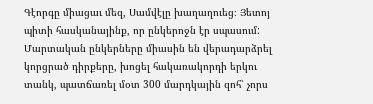Գէորգը միացաւ մեզ, Սամվէլը խաղաղուեց։ Յետոյ պիտի հասկանայինք, որ ընկերոջն էր սպասում: Մարտական ընկերները միասին են վերադարձրել կորցրած դիրքերը, խոցել հակառակորդի երկու տանկ, պատճառել մօտ 300 մարդկային զոհ՝ չորս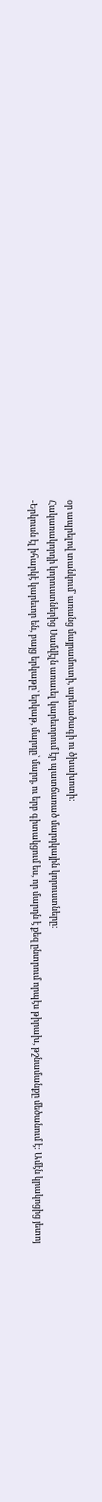օր ապրելով տանկում՝ առանց մայրամուտի, արեւածագի ու ծխախոտի:
Հակառակորդի կորուստներից Սամվէլն առաւել կարեւորում էր պատճառած մարդկային կորուստները։
-Երկուսն էլ իհարկէ կարեւոր են, բայց երկաթը՝ երկաթ, մարդը՝ մարդ, ու երբ գիտակցում ես, որ մարդն է քեզ ընտրում որպէս թիրախ, թշնամանքը մեծանում է: Ամէն կրակոցից յետոյ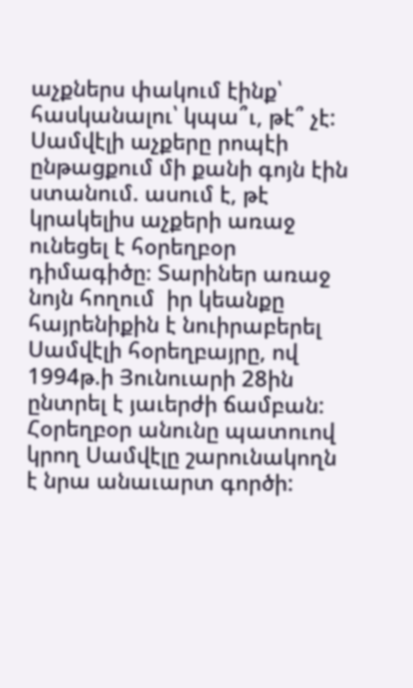աչքներս փակում էինք՝ հասկանալու՝ կպա՞ւ, թէ՞ չէ:
Սամվէլի աչքերը րոպէի ընթացքում մի քանի գոյն էին ստանում. ասում է, թէ  կրակելիս աչքերի առաջ ունեցել է հօրեղբօր դիմագիծը։ Տարիներ առաջ նոյն հողում  իր կեանքը հայրենիքին է նուիրաբերել Սամվէլի հօրեղբայրը, ով  1994թ.ի Յունուարի 28ին ընտրել է յաւերժի ճամբան: Հօրեղբօր անունը պատուով կրող Սամվէլը շարունակողն է նրա անաւարտ գործի: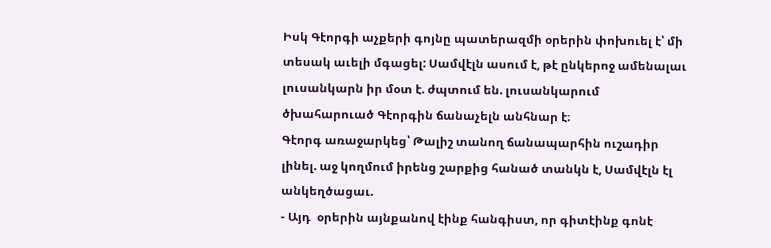Իսկ Գէորգի աչքերի գոյնը պատերազմի օրերին փոխուել է՝ մի տեսակ աւելի մգացել: Սամվէլն ասում է, թէ ընկերոջ ամենալաւ լուսանկարն իր մօտ է. ժպտում են. լուսանկարում  ծխահարուած Գէորգին ճանաչելն անհնար է։
Գէորգ առաջարկեց՝ Թալիշ տանող ճանապարհին ուշադիր լինել. աջ կողմում իրենց շարքից հանած տանկն է, Սամվէլն էլ անկեղծացաւ.
- Այդ  օրերին այնքանով էինք հանգիստ, որ գիտէինք գոնէ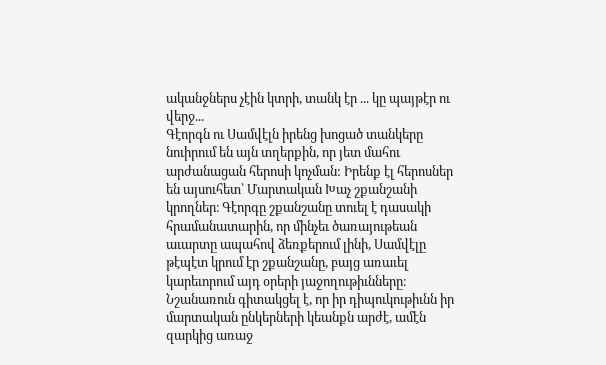ականջներս չէին կտրի, տանկ էր ... կը պայթէր ու վերջ...
Գէորգն ու Սամվէլն իրենց խոցած տանկերը նուիրում են այն տղերքին, որ յետ մահու արժանացան հերոսի կոչման: Իրենք էլ հերոսներ են այսուհետ՝ Մարտական Խաչ շքանշանի կրողներ։ Գէորգը շքանշանը տուել է դասակի հրամանատարին, որ մինչեւ ծառայութեան աւարտը ապահով ձեռքերում լինի, Սամվէլը թէպէտ կրում էր շքանշանը, բայց առաւել կարեւորում այդ օրերի յաջողութիւնները։ Նշանառուն գիտակցել է, որ իր դիպուկութիւնն իր մարտական ընկերների կեանքն արժէ, ամէն զարկից առաջ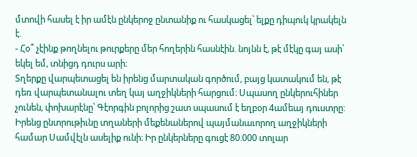մտովի հասել է իր ամէն ընկերոջ ընտանիք ու հասկացել՝ ելքը դիպուկ կրակելն  է.
- Հօ՞ չէինք թողնելու թուրքերը մեր հողերին հասնէին. նոյնն է, թէ մէկը գայ ասի՝ եկել եմ, տնիցդ դուրս արի։
Տղերքը վարպետացել են իրենց մարտական գործում, բայց կատակում են, թէ դեռ վարպետանալու տեղ կայ աղջիկների հարցում։ Սպասող ընկերուհիներ չունեն, փոխարէնը՝ Գէորգին բոլորից շատ սպասում է եղբօր 4ամեայ դուստրը: Իրենց ընտրութիւնը տղաների մեքենաներով պայմանաւորող աղջիկների համար Սամվէլն ասելիք ունի։ Իր ընկերները գուցէ 80.000 տոլար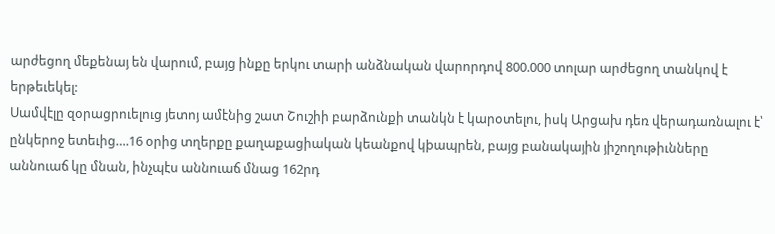արժեցող մեքենայ են վարում, բայց ինքը երկու տարի անձնական վարորդով 800.000 տոլար արժեցող տանկով է երթեւեկել:
Սամվէլը զօրացրուելուց յետոյ ամէնից շատ Շուշիի բարձունքի տանկն է կարօտելու, իսկ Արցախ դեռ վերադառնալու է՝ ընկերոջ ետեւից….16 օրից տղերքը քաղաքացիական կեանքով կþապրեն, բայց բանակային յիշողութիւնները աննուաճ կը մնան, ինչպէս աննուաճ մնաց 162րդ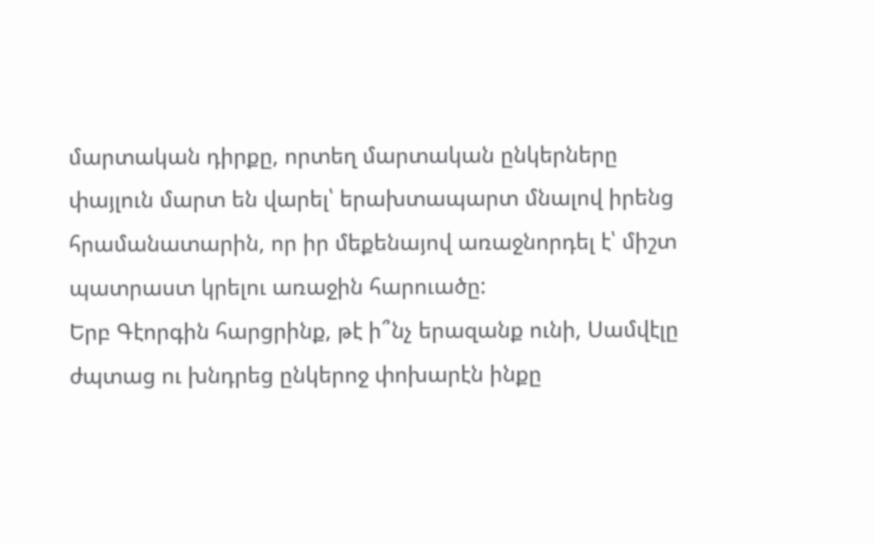մարտական դիրքը, որտեղ մարտական ընկերները փայլուն մարտ են վարել՝ երախտապարտ մնալով իրենց հրամանատարին, որ իր մեքենայով առաջնորդել է՝ միշտ պատրաստ կրելու առաջին հարուածը:
Երբ Գէորգին հարցրինք, թէ ի՞նչ երազանք ունի, Սամվէլը ժպտաց ու խնդրեց ընկերոջ փոխարէն ինքը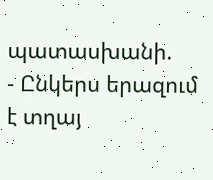պատասխանի.
- Ընկերս երազում է տղայ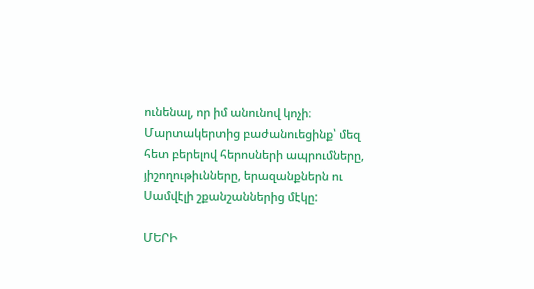ունենալ, որ իմ անունով կոչի։
Մարտակերտից բաժանուեցինք՝ մեզ հետ բերելով հերոսների ապրումները, յիշողութիւնները, երազանքներն ու Սամվէլի շքանշաններից մէկը:

ՄԵՐԻ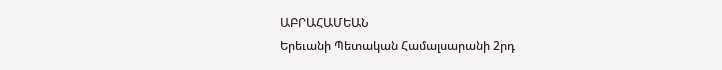ԱԲՐԱՀԱՄԵԱՆ
Երեւանի Պետական Համալսարանի 2րդ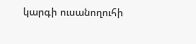կարգի ուսանողուհի